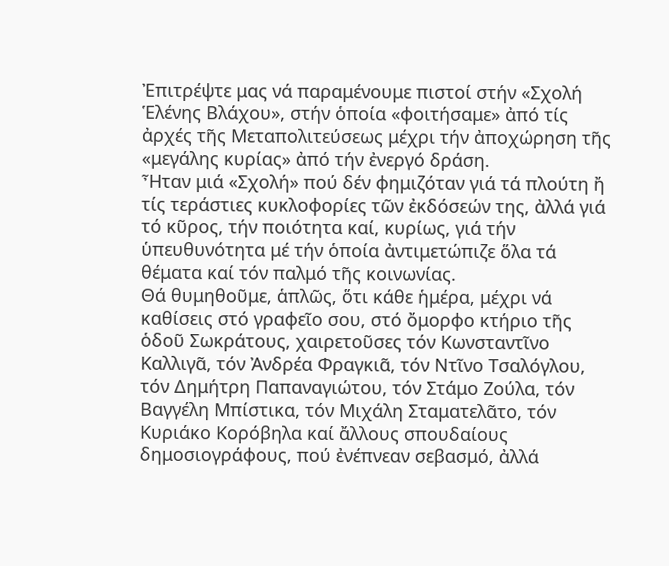Ἐπιτρέψτε μας νά παραμένουμε πιστοί στήν «Σχολή Ἑλένης Βλάχου», στήν ὁποία «φοιτήσαμε» ἀπό τίς ἀρχές τῆς Μεταπολιτεύσεως μέχρι τήν ἀποχώρηση τῆς «μεγάλης κυρίας» ἀπό τήν ἐνεργό δράση.
Ἦταν μιά «Σχολή» πού δέν φημιζόταν γιά τά πλούτη ἤ τίς τεράστιες κυκλοφορίες τῶν ἐκδόσεών της, ἀλλά γιά τό κῦρος, τήν ποιότητα καί, κυρίως, γιά τήν ὑπευθυνότητα μέ τήν ὁποία ἀντιμετώπιζε ὅλα τά θέματα καί τόν παλμό τῆς κοινωνίας.
Θά θυμηθοῦμε, ἁπλῶς, ὅτι κάθε ἡμέρα, μέχρι νά καθίσεις στό γραφεῖο σου, στό ὄμορφο κτήριο τῆς ὁδοῦ Σωκράτους, χαιρετοῦσες τόν Κωνσταντῖνο Καλλιγᾶ, τόν Ἀνδρέα Φραγκιᾶ, τόν Ντῖνο Τσαλόγλου, τόν Δημήτρη Παπαναγιώτου, τόν Στάμο Ζούλα, τόν Βαγγέλη Μπίστικα, τόν Μιχάλη Σταματελᾶτο, τόν Κυριάκο Κορόβηλα καί ἄλλους σπουδαίους δημοσιογράφους, πού ἐνέπνεαν σεβασμό, ἀλλά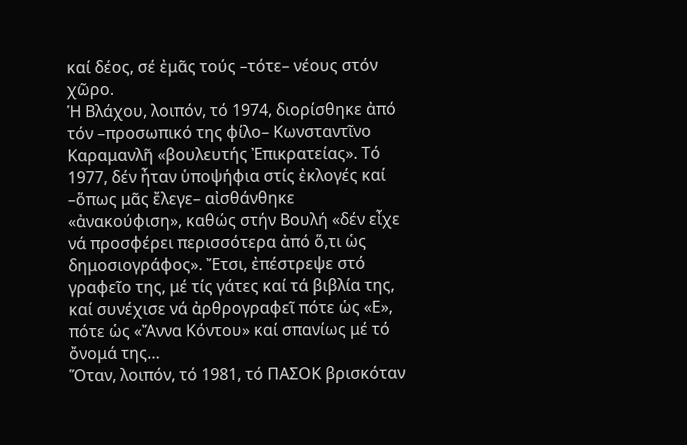καί δέος, σέ ἐμᾶς τούς –τότε– νέους στόν χῶρο.
Ἡ Βλάχου, λοιπόν, τό 1974, διορίσθηκε ἀπό τόν –προσωπικό της φίλο– Κωνσταντῖνο Καραμανλῆ «βουλευτής Ἐπικρατείας». Τό 1977, δέν ἦταν ὑποψήφια στίς ἐκλογές καί –ὅπως μᾶς ἔλεγε– αἰσθάνθηκε «ἀνακούφιση», καθώς στήν Βουλή «δέν εἶχε νά προσφέρει περισσότερα ἀπό ὅ,τι ὡς δημοσιογράφος». Ἔτσι, ἐπέστρεψε στό γραφεῖο της, μέ τίς γάτες καί τά βιβλία της, καί συνέχισε νά ἀρθρογραφεῖ πότε ὡς «Ε», πότε ὡς «Ἄννα Κόντου» καί σπανίως μέ τό ὄνομά της…
Ὅταν, λοιπόν, τό 1981, τό ΠΑΣΟΚ βρισκόταν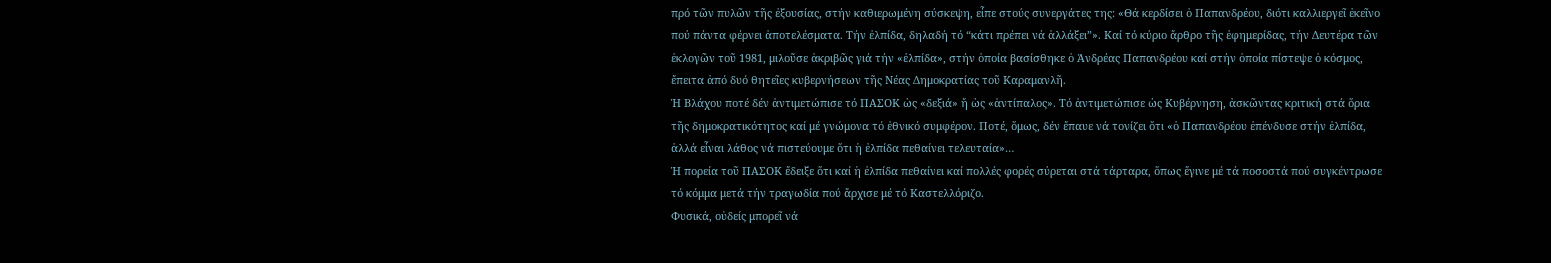πρό τῶν πυλῶν τῆς ἐξουσίας, στήν καθιερωμένη σύσκεψη, εἶπε στούς συνεργάτες της: «Θά κερδίσει ὁ Παπανδρέου, διότι καλλιεργεῖ ἐκεῖνο πού πάντα φέρνει ἀποτελέσματα. Τήν ἐλπίδα, δηλαδή τό “κάτι πρέπει νά ἀλλάξει”». Καί τό κύριο ἄρθρο τῆς ἐφημερίδας, τήν Δευτέρα τῶν ἐκλογῶν τοῦ 1981, μιλοῦσε ἀκριβῶς γιά τήν «ἐλπίδα», στήν ὁποία βασίσθηκε ὁ Ἀνδρέας Παπανδρέου καί στήν ὁποία πίστεψε ὁ κόσμος, ἔπειτα ἀπό δυό θητεῖες κυβερνήσεων τῆς Νέας Δημοκρατίας τοῦ Καραμανλῆ.
Ἡ Βλάχου ποτέ δέν ἀντιμετώπισε τό ΠΑΣΟΚ ὡς «δεξιά» ἤ ὡς «ἀντίπαλος». Τό ἀντιμετώπισε ὡς Κυβέρνηση, ἀσκῶντας κριτική στά ὅρια τῆς δημοκρατικότητος καί μέ γνώμονα τό ἐθνικό συμφέρον. Ποτέ, ὅμως, δέν ἔπαυε νά τονίζει ὅτι «ὁ Παπανδρέου ἐπένδυσε στήν ἐλπίδα, ἀλλά εἶναι λάθος νά πιστεύουμε ὅτι ἡ ἐλπίδα πεθαίνει τελευταία»…
Ἡ πορεία τοῦ ΠΑΣΟΚ ἔδειξε ὅτι καί ἡ ἐλπίδα πεθαίνει καί πολλές φορές σύρεται στά τάρταρα, ὅπως ἔγινε μέ τά ποσοστά πού συγκέντρωσε τό κόμμα μετά τήν τραγωδία πού ἄρχισε μέ τό Καστελλόριζο.
Φυσικά, οὐδείς μπορεῖ νά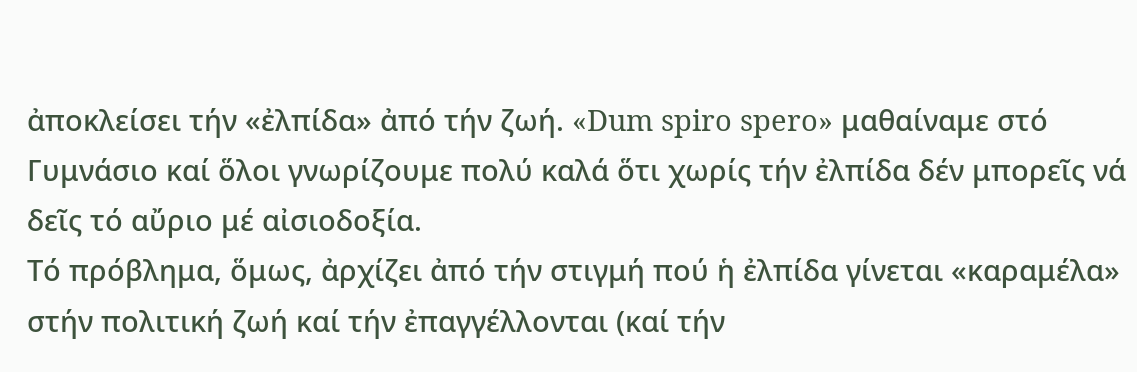ἀποκλείσει τήν «ἐλπίδα» ἀπό τήν ζωή. «Dum spiro spero» μαθαίναμε στό Γυμνάσιο καί ὅλοι γνωρίζουμε πολύ καλά ὅτι χωρίς τήν ἐλπίδα δέν μπορεῖς νά δεῖς τό αὔριο μέ αἰσιοδοξία.
Τό πρόβλημα, ὅμως, ἀρχίζει ἀπό τήν στιγμή πού ἡ ἐλπίδα γίνεται «καραμέλα» στήν πολιτική ζωή καί τήν ἐπαγγέλλονται (καί τήν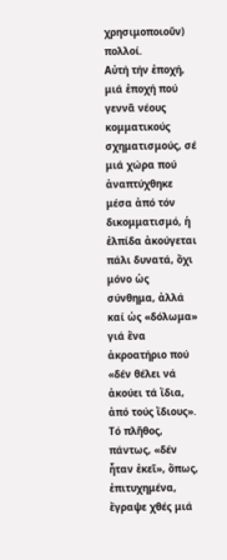χρησιμοποιοῦν) πολλοί.
Αὐτή τήν ἐποχή, μιά ἐποχή πού γεννᾶ νέους κομματικούς σχηματισμούς, σέ μιά χώρα πού ἀναπτύχθηκε μέσα ἀπό τόν δικομματισμό, ἡ ἐλπίδα ἀκούγεται πάλι δυνατά, ὄχι μόνο ὡς σύνθημα, ἀλλά καί ὡς «δόλωμα» γιά ἕνα ἀκροατήριο πού «δέν θέλει νά ἀκούει τά ἴδια, ἀπό τούς ἴδιους».
Τό πλῆθος, πάντως, «δέν ἦταν ἐκεῖ», ὅπως, ἐπιτυχημένα, ἔγραψε χθές μιά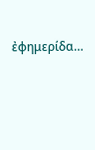ἐφημερίδα…